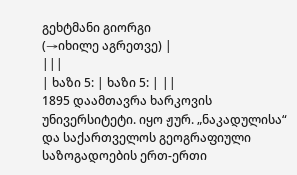გეხტმანი გიორგი
(→იხილე აგრეთვე) |
|||
| ხაზი 5: | ხაზი 5: | ||
1895 დაამთავრა ხარკოვის უნივერსიტეტი. იყო ჟურ. „ნაკადულისა“ და საქართველოს გეოგრაფიული საზოგადოების ერთ-ერთი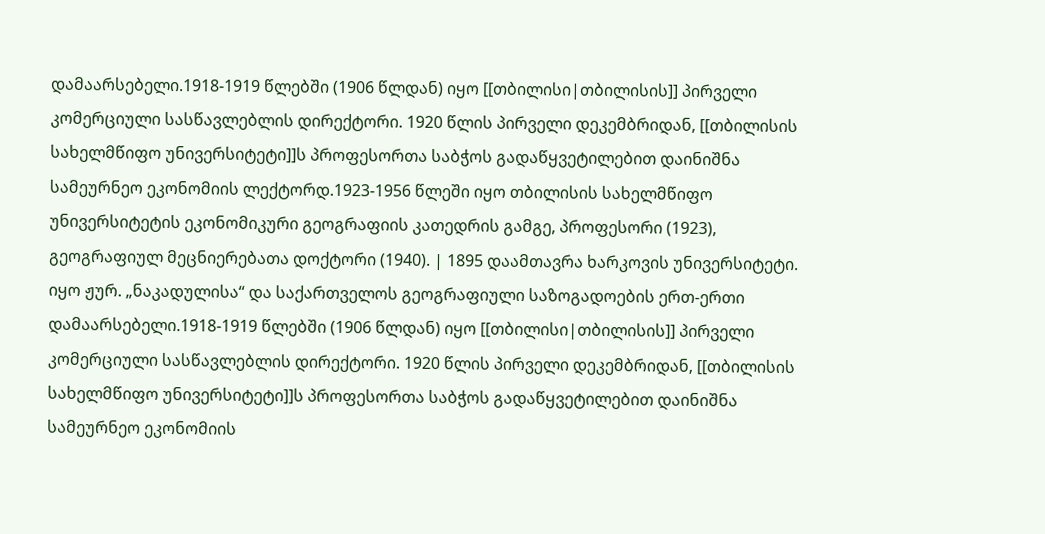დამაარსებელი.1918-1919 წლებში (1906 წლდან) იყო [[თბილისი|თბილისის]] პირველი კომერციული სასწავლებლის დირექტორი. 1920 წლის პირველი დეკემბრიდან, [[თბილისის სახელმწიფო უნივერსიტეტი]]ს პროფესორთა საბჭოს გადაწყვეტილებით დაინიშნა სამეურნეო ეკონომიის ლექტორდ.1923-1956 წლეში იყო თბილისის სახელმწიფო უნივერსიტეტის ეკონომიკური გეოგრაფიის კათედრის გამგე, პროფესორი (1923), გეოგრაფიულ მეცნიერებათა დოქტორი (1940). | 1895 დაამთავრა ხარკოვის უნივერსიტეტი. იყო ჟურ. „ნაკადულისა“ და საქართველოს გეოგრაფიული საზოგადოების ერთ-ერთი დამაარსებელი.1918-1919 წლებში (1906 წლდან) იყო [[თბილისი|თბილისის]] პირველი კომერციული სასწავლებლის დირექტორი. 1920 წლის პირველი დეკემბრიდან, [[თბილისის სახელმწიფო უნივერსიტეტი]]ს პროფესორთა საბჭოს გადაწყვეტილებით დაინიშნა სამეურნეო ეკონომიის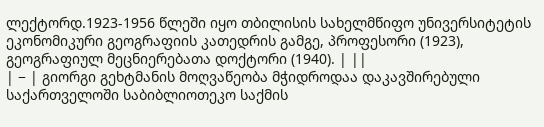ლექტორდ.1923-1956 წლეში იყო თბილისის სახელმწიფო უნივერსიტეტის ეკონომიკური გეოგრაფიის კათედრის გამგე, პროფესორი (1923), გეოგრაფიულ მეცნიერებათა დოქტორი (1940). | ||
| − | გიორგი გეხტმანის მოღვაწეობა მჭიდროდაა დაკავშირებული საქართველოში საბიბლიოთეკო საქმის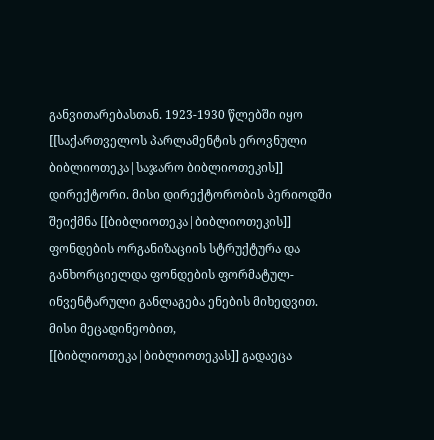განვითარებასთან. 1923-1930 წლებში იყო [[საქართველოს პარლამენტის ეროვნული ბიბლიოთეკა|საჯარო ბიბლიოთეკის]] დირექტორი. მისი დირექტორობის პერიოდში შეიქმნა [[ბიბლიოთეკა|ბიბლიოთეკის]] ფონდების ორგანიზაციის სტრუქტურა და განხორციელდა ფონდების ფორმატულ-ინვენტარული განლაგება ენების მიხედვით. მისი მეცადინეობით, [[ბიბლიოთეკა|ბიბლიოთეკას]] გადაეცა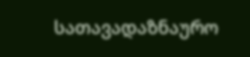სათავადაზნაურო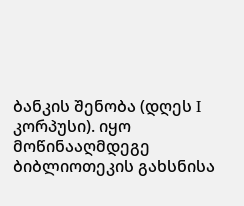ბანკის შენობა (დღეს I კორპუსი). იყო მოწინააღმდეგე ბიბლიოთეკის გახსნისა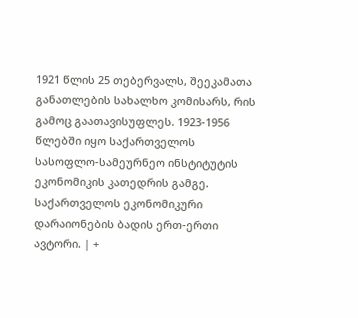1921 წლის 25 თებერვალს, შეეკამათა განათლების სახალხო კომისარს, რის გამოც გაათავისუფლეს. 1923-1956 წლებში იყო საქართველოს სასოფლო-სამეურნეო ინსტიტუტის ეკონომიკის კათედრის გამგე. საქართველოს ეკონომიკური დარაიონების ბადის ერთ-ერთი ავტორი. | +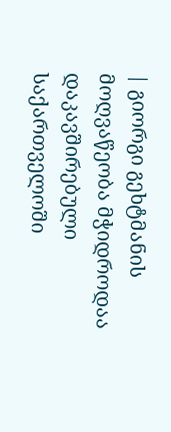| გიორგი გეხტმანის მოღვაწეობა მჭიდროდაა დაკავშირებული საქართველოში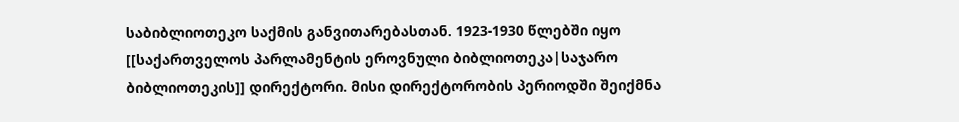საბიბლიოთეკო საქმის განვითარებასთან. 1923-1930 წლებში იყო [[საქართველოს პარლამენტის ეროვნული ბიბლიოთეკა|საჯარო ბიბლიოთეკის]] დირექტორი. მისი დირექტორობის პერიოდში შეიქმნა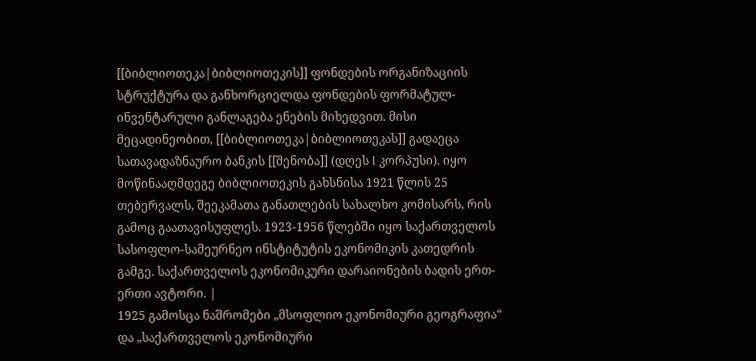[[ბიბლიოთეკა|ბიბლიოთეკის]] ფონდების ორგანიზაციის სტრუქტურა და განხორციელდა ფონდების ფორმატულ-ინვენტარული განლაგება ენების მიხედვით. მისი მეცადინეობით, [[ბიბლიოთეკა|ბიბლიოთეკას]] გადაეცა სათავადაზნაურო ბანკის [[შენობა]] (დღეს I კორპუსი). იყო მოწინააღმდეგე ბიბლიოთეკის გახსნისა 1921 წლის 25 თებერვალს, შეეკამათა განათლების სახალხო კომისარს, რის გამოც გაათავისუფლეს. 1923-1956 წლებში იყო საქართველოს სასოფლო-სამეურნეო ინსტიტუტის ეკონომიკის კათედრის გამგე. საქართველოს ეკონომიკური დარაიონების ბადის ერთ-ერთი ავტორი. |
1925 გამოსცა ნაშრომები „მსოფლიო ეკონომიური გეოგრაფია“ და „საქართველოს ეკონომიური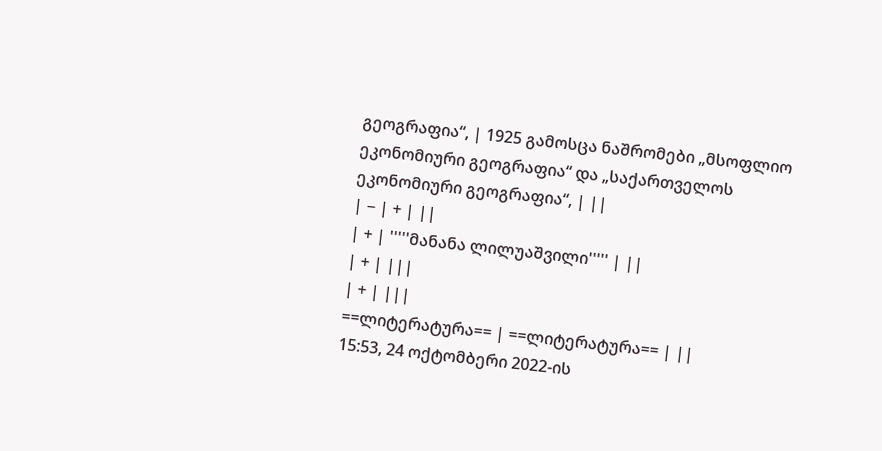გეოგრაფია“, | 1925 გამოსცა ნაშრომები „მსოფლიო ეკონომიური გეოგრაფია“ და „საქართველოს ეკონომიური გეოგრაფია“, | ||
| − | + | ||
| + | '''''მანანა ლილუაშვილი''''' | ||
| + | |||
| + | |||
==ლიტერატურა== | ==ლიტერატურა== | ||
15:53, 24 ოქტომბერი 2022-ის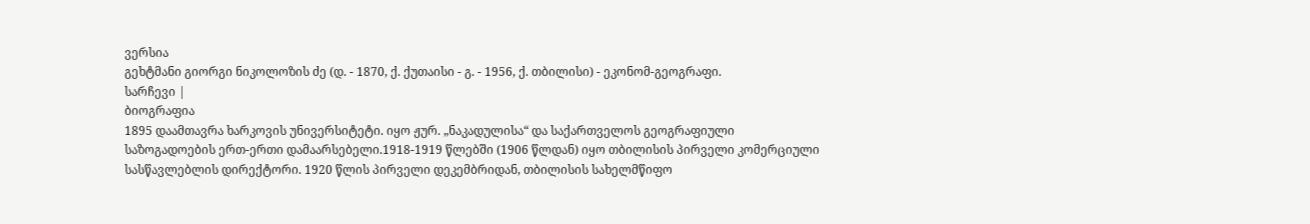ვერსია
გეხტმანი გიორგი ნიკოლოზის ძე (დ. - 1870, ქ. ქუთაისი - გ. - 1956, ქ. თბილისი) - ეკონომ-გეოგრაფი.
სარჩევი |
ბიოგრაფია
1895 დაამთავრა ხარკოვის უნივერსიტეტი. იყო ჟურ. „ნაკადულისა“ და საქართველოს გეოგრაფიული საზოგადოების ერთ-ერთი დამაარსებელი.1918-1919 წლებში (1906 წლდან) იყო თბილისის პირველი კომერციული სასწავლებლის დირექტორი. 1920 წლის პირველი დეკემბრიდან, თბილისის სახელმწიფო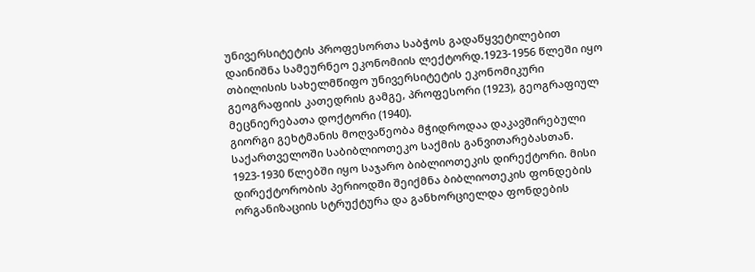უნივერსიტეტის პროფესორთა საბჭოს გადაწყვეტილებით დაინიშნა სამეურნეო ეკონომიის ლექტორდ.1923-1956 წლეში იყო თბილისის სახელმწიფო უნივერსიტეტის ეკონომიკური გეოგრაფიის კათედრის გამგე, პროფესორი (1923), გეოგრაფიულ მეცნიერებათა დოქტორი (1940).
გიორგი გეხტმანის მოღვაწეობა მჭიდროდაა დაკავშირებული საქართველოში საბიბლიოთეკო საქმის განვითარებასთან. 1923-1930 წლებში იყო საჯარო ბიბლიოთეკის დირექტორი. მისი დირექტორობის პერიოდში შეიქმნა ბიბლიოთეკის ფონდების ორგანიზაციის სტრუქტურა და განხორციელდა ფონდების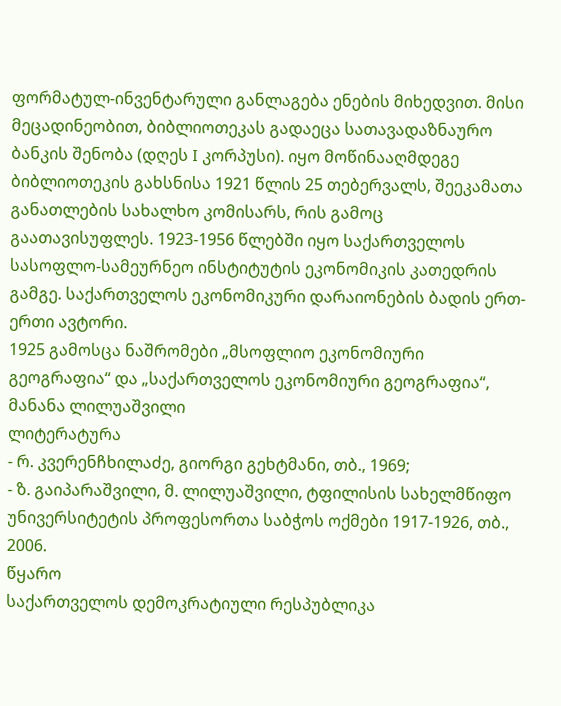ფორმატულ-ინვენტარული განლაგება ენების მიხედვით. მისი მეცადინეობით, ბიბლიოთეკას გადაეცა სათავადაზნაურო ბანკის შენობა (დღეს I კორპუსი). იყო მოწინააღმდეგე ბიბლიოთეკის გახსნისა 1921 წლის 25 თებერვალს, შეეკამათა განათლების სახალხო კომისარს, რის გამოც გაათავისუფლეს. 1923-1956 წლებში იყო საქართველოს სასოფლო-სამეურნეო ინსტიტუტის ეკონომიკის კათედრის გამგე. საქართველოს ეკონომიკური დარაიონების ბადის ერთ-ერთი ავტორი.
1925 გამოსცა ნაშრომები „მსოფლიო ეკონომიური გეოგრაფია“ და „საქართველოს ეკონომიური გეოგრაფია“,
მანანა ლილუაშვილი
ლიტერატურა
- რ. კვერენჩხილაძე, გიორგი გეხტმანი, თბ., 1969;
- ზ. გაიპარაშვილი, მ. ლილუაშვილი, ტფილისის სახელმწიფო უნივერსიტეტის პროფესორთა საბჭოს ოქმები 1917-1926, თბ., 2006.
წყარო
საქართველოს დემოკრატიული რესპუბლიკა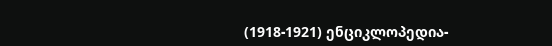(1918-1921) ენციკლოპედია-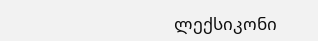ლექსიკონი